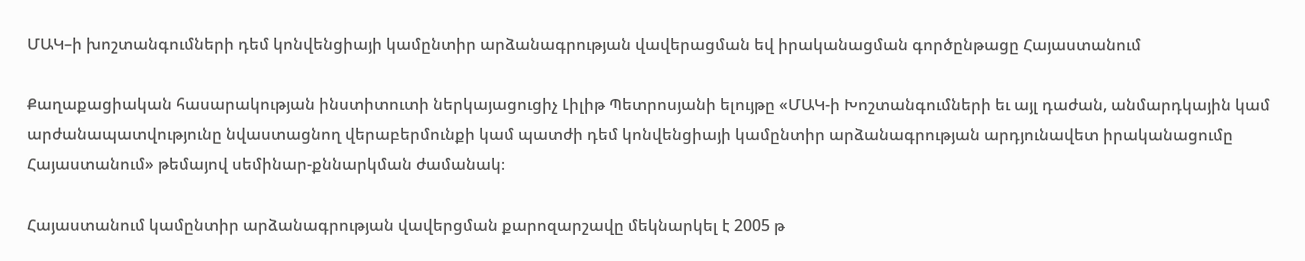ՄԱԿ–ի խոշտանգումների դեմ կոնվենցիայի կամընտիր արձանագրության վավերացման եվ իրականացման գործընթացը Հայաստանում

Քաղաքացիական հասարակության ինստիտուտի ներկայացուցիչ Լիլիթ Պետրոսյանի ելույթը «ՄԱԿ-ի Խոշտանգումների եւ այլ դաժան, անմարդկային կամ արժանապատվությունը նվաստացնող վերաբերմունքի կամ պատժի դեմ կոնվենցիայի կամընտիր արձանագրության արդյունավետ իրականացումը Հայաստանում» թեմայով սեմինար-քննարկման ժամանակ։

Հայաստանում կամընտիր արձանագրության վավերցման քարոզարշավը մեկնարկել է 2005 թ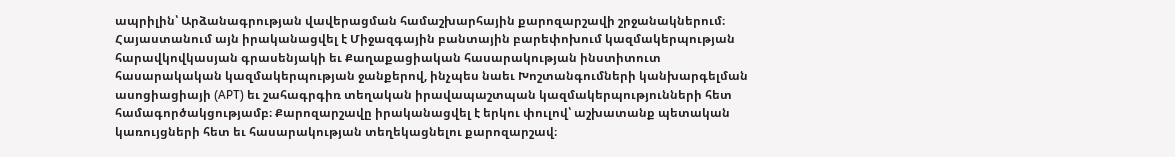ապրիլին՝ Արձանագրության վավերացման համաշխարհային քարոզարշավի շրջանակներում։ Հայաստանում այն իրականացվել է Միջազգային բանտային բարեփոխում կազմակերպության հարավկովկասյան գրասենյակի եւ Քաղաքացիական հասարակության ինստիտուտ հասարակական կազմակերպության ջանքերով, ինչպես նաեւ Խոշտանգումների կանխարգելման ասոցիացիայի (APT) եւ շահագրգիռ տեղական իրավապաշտպան կազմակերպությունների հետ համագործակցությամբ։ Քարոզարշավը իրականացվել է երկու փուլով՝ աշխատանք պետական կառույցների հետ եւ հասարակության տեղեկացնելու քարոզարշավ։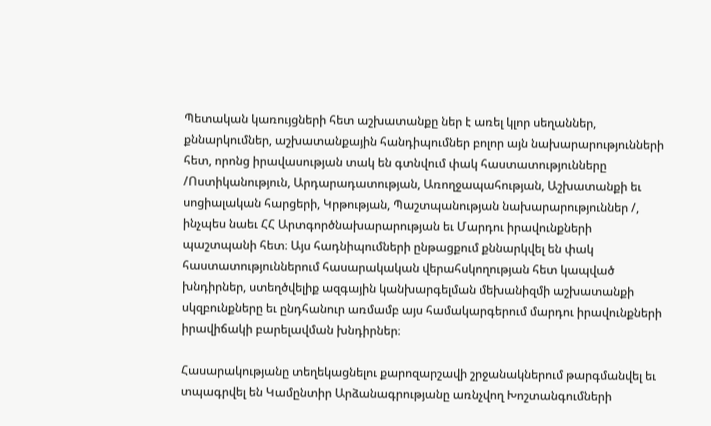Պետական կառույցների հետ աշխատանքը ներ է առել կլոր սեղաններ, քննարկումներ, աշխատանքային հանդիպումներ բոլոր այն նախարարությունների հետ, որոնց իրավասության տակ են գտնվում փակ հաստատությունները /Ոստիկանություն, Արդարադատության, Առողջապահության, Աշխատանքի եւ սոցիալական հարցերի, Կրթության, Պաշտպանության նախարարություններ /, ինչպես նաեւ ՀՀ Արտգործնախարարության եւ Մարդու իրավունքների պաշտպանի հետ։ Այս հադնիպումների ընթացքում քննարկվել են փակ հաստատություններում հասարակական վերահսկողության հետ կապված խնդիրներ, ստեղծվելիք ազգային կանխարգելման մեխանիզմի աշխատանքի սկզբունքները եւ ընդհանուր առմամբ այս համակարգերում մարդու իրավունքների իրավիճակի բարելավման խնդիրներ։

Հասարակությանը տեղեկացնելու քարոզարշավի շրջանակներում թարգմանվել եւ տպագրվել են Կամընտիր Արձանագրությանը առնչվող Խոշտանգումների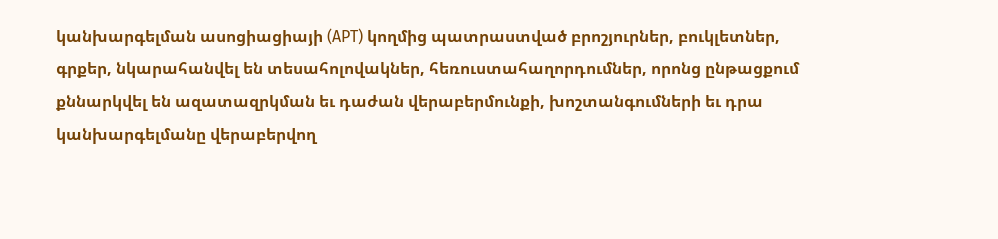կանխարգելման ասոցիացիայի (APT) կողմից պատրաստված բրոշյուրներ, բուկլետներ, գրքեր, նկարահանվել են տեսահոլովակներ, հեռուստահաղորդումներ, որոնց ընթացքում քննարկվել են ազատազրկման եւ դաժան վերաբերմունքի, խոշտանգումների եւ դրա կանխարգելմանը վերաբերվող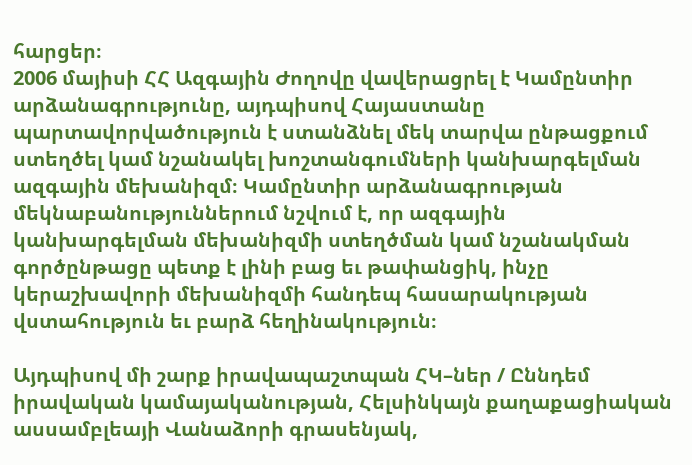հարցեր։
2006 մայիսի ՀՀ Ազգային Ժողովը վավերացրել է Կամընտիր արձանագրությունը, այդպիսով Հայաստանը պարտավորվածություն է ստանձնել մեկ տարվա ընթացքում ստեղծել կամ նշանակել խոշտանգումների կանխարգելման ազգային մեխանիզմ։ Կամընտիր արձանագրության մեկնաբանություններում նշվում է, որ ազգային կանխարգելման մեխանիզմի ստեղծման կամ նշանակման գործընթացը պետք է լինի բաց եւ թափանցիկ, ինչը կերաշխավորի մեխանիզմի հանդեպ հասարակության վստահություն եւ բարձ հեղինակություն։

Այդպիսով մի շարք իրավապաշտպան ՀԿ–ներ / Ըննդեմ իրավական կամայականության, Հելսինկայն քաղաքացիական ասսամբլեայի Վանաձորի գրասենյակ,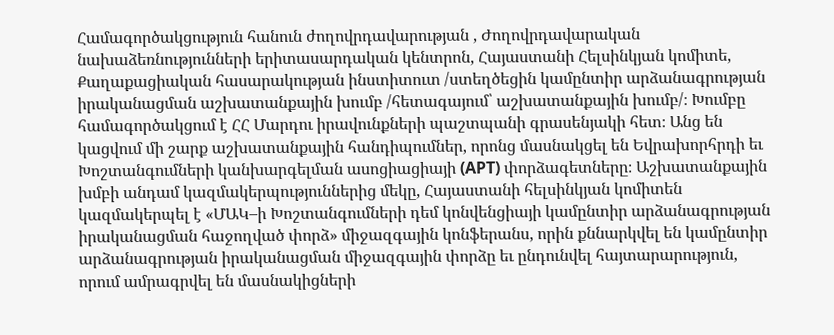Համագործակցություն հանուն ժողովրդավարության , Ժողովրդավարական նախաձեռնությունների երիտասարդական կենտրոն, Հայաստանի Հելսինկյան կոմիտե, Քաղաքացիական հասարակության ինստիտուտ /ստեղծեցին կամընտիր արձանագրության իրականացման աշխատանքային խումբ /հետագայում՝ աշխատանքային խումբ/։ Խումբը համագործակցում է ՀՀ Մարդու իրավունքների պաշտպանի գրասենյակի հետ։ Անց են կացվում մի շարք աշխատանքային հանդիպումներ, որոնց մասնակցել են Եվրախորհրդի եւ Խոշտանգումների կանխարգելման ասոցիացիայի (APT) փորձագետները։ Աշխատանքային խմբի անդամ կազմակերպություններից մեկը, Հայաստանի հելսինկյան կոմիտեն կազմակերպել է «ՄԱԿ–ի Խոշտանգումների դեմ կոնվենցիայի կամընտիր արձանագրության իրականացման հաջողված փորձ» միջազգային կոնֆերանս, որին քննարկվել են կամընտիր արձանագրության իրականացման միջազգային փորձը եւ ընդունվել հայտարարություն, որում ամրագրվել են մասնակիցների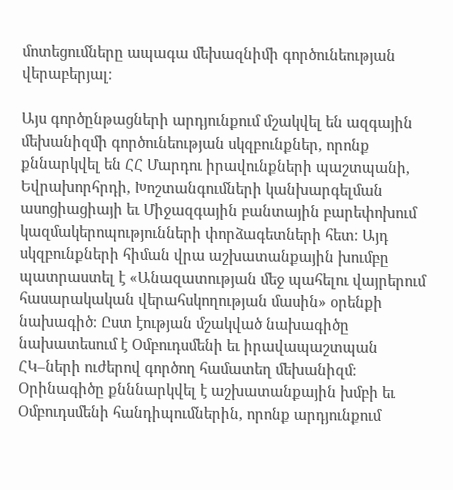մոտեցումները ապագա մեխազնիմի գործունեության վերաբերյալ։

Այս գործընթացների արդյունքում մշակվել են ազգային մեխանիզմի գործունեության սկզբունքներ, որոնք քննարկվել են ՀՀ Մարդու իրավունքների պաշտպանի, Եվրախորհրդի, Խոշտանգումների կանխարգելման ասոցիացիայի եւ Միջազգային բանտային բարեփոխում կազմակերոպությունների փորձագետների հետ։ Այդ սկզբունքների հիման վրա աշխատանքային խումբը պատրաստել է «Անազատության մեջ պահելու վայրերում հասարակական վերահսկողության մասին» օրենքի նախագիծ։ Ըստ էության մշակված նախագիծը նախատեսում է Օմբուդսմենի եւ իրավապաշտպան ՀԿ–ների ուժերով գործող համատեղ մեխանիզմ։ Օրինագիծը քնննարկվել է աշխատանքային խմբի եւ Օմբուդսմենի հանդիպումներին, որոնք արդյունքում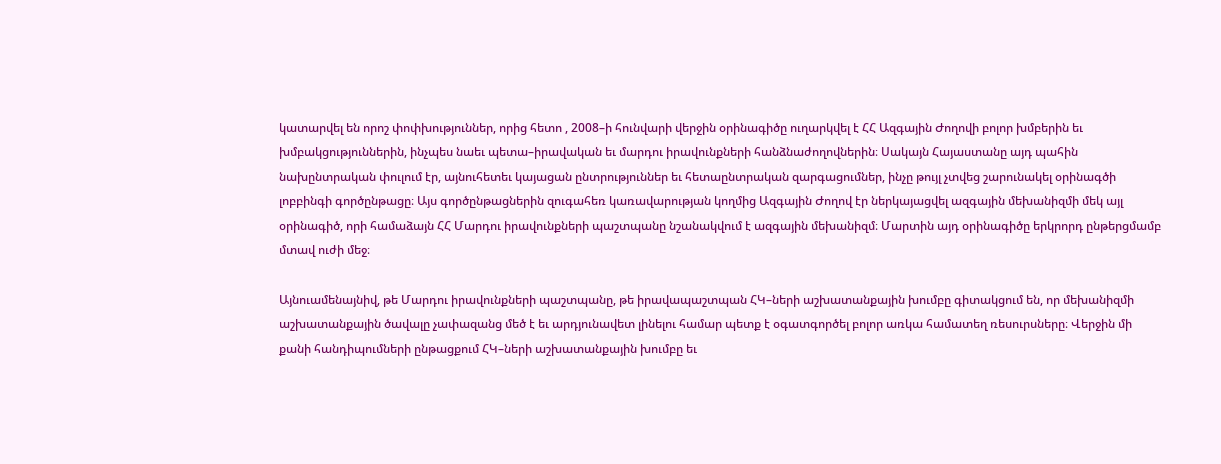կատարվել են որոշ փոփխություններ, որից հետո , 2008–ի հունվարի վերջին օրինագիծը ուղարկվել է ՀՀ Ազգային Ժողովի բոլոր խմբերին եւ խմբակցություններին, ինչպես նաեւ պետա–իրավական եւ մարդու իրավունքների հանձնաժողովներին։ Սակայն Հայաստանը այդ պահին նախընտրական փուլում էր, այնուհետեւ կայացան ընտրություններ եւ հետաընտրական զարգացումներ, ինչը թույլ չտվեց շարունակել օրինագծի լոբբինգի գործընթացը։ Այս գործընթացներին զուգահեռ կառավարության կողմից Ազգային Ժողով էր ներկայացվել ազգային մեխանիզմի մեկ այլ օրինագիծ, որի համաձայն ՀՀ Մարդու իրավունքների պաշտպանը նշանակվում է ազգային մեխանիզմ։ Մարտին այդ օրինագիծը երկրորդ ընթերցմամբ մտավ ուժի մեջ։

Այնուամենայնիվ, թե Մարդու իրավունքների պաշտպանը, թե իրավապաշտպան ՀԿ–ների աշխատանքային խումբը գիտակցում են, որ մեխանիզմի աշխատանքային ծավալը չափազանց մեծ է եւ արդյունավետ լինելու համար պետք է օգատգործել բոլոր առկա համատեղ ռեսուրսները։ Վերջին մի քանի հանդիպումների ընթացքում ՀԿ–ների աշխատանքային խումբը եւ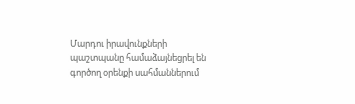Մարդու իրավունքների պաշտպանը համաձայնեցրել են գործող օրենքի սահմաններում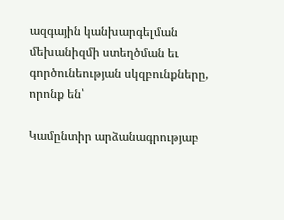ազգային կանխարգելման մեխանիզմի ստեղծման եւ գործունեության սկզբունքները, որոնք են՝

Կամընտիր արձանագրությաբ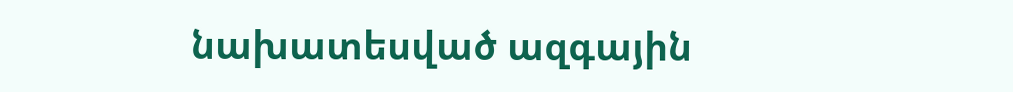նախատեսված ազգային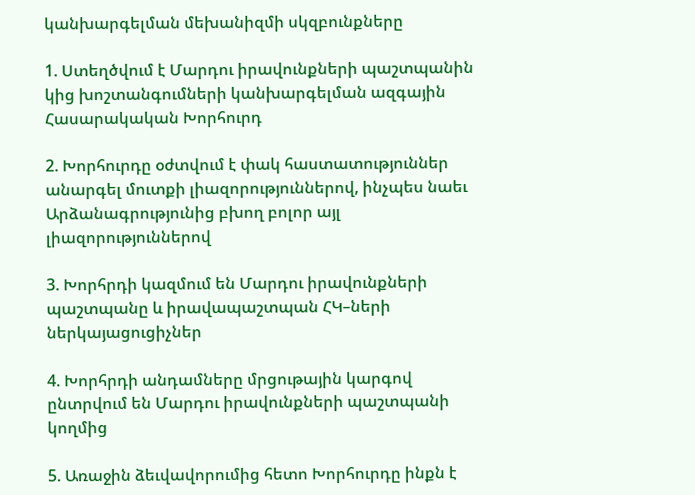կանխարգելման մեխանիզմի սկզբունքները

1. Ստեղծվում է Մարդու իրավունքների պաշտպանին կից խոշտանգումների կանխարգելման ազգային Հասարակական Խորհուրդ

2. Խորհուրդը օժտվում է փակ հաստատություններ անարգել մուտքի լիազորություններով, ինչպես նաեւ Արձանագրությունից բխող բոլոր այլ լիազորություններով

3. Խորհրդի կազմում են Մարդու իրավունքների պաշտպանը և իրավապաշտպան ՀԿ–ների ներկայացուցիչներ

4. Խորհրդի անդամները մրցութային կարգով ընտրվում են Մարդու իրավունքների պաշտպանի կողմից

5. Առաջին ձեւվավորումից հետո Խորհուրդը ինքն է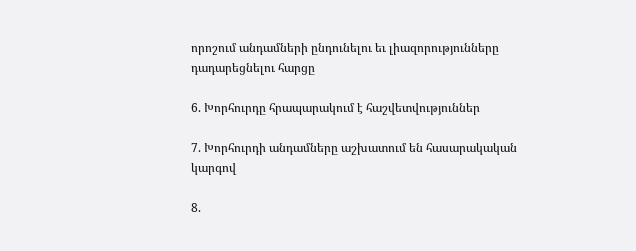որոշում անդամների ընդունելու եւ լիազորությունները դադարեցնելու հարցը

6. Խորհուրդը հրապարակում է հաշվետվություններ

7. Խորհուրդի անդամները աշխատում են հասարակական կարգով

8.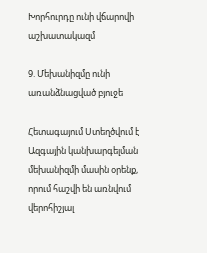Խորհուրդը ունի վճարովի աշխատակազմ

9. Մեխանիզմը ունի առանձնացված բյուջե

Հետագայում Ստեղծվում է Ազգային կանխարգելման մեխանիզմի մասին օրենք, որում հաշվի են առնվում վերոհիշյալ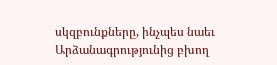սկզբունքները, ինչպես նաեւ Արձանագրությունից բխող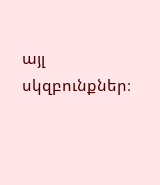այլ սկզբունքներ։